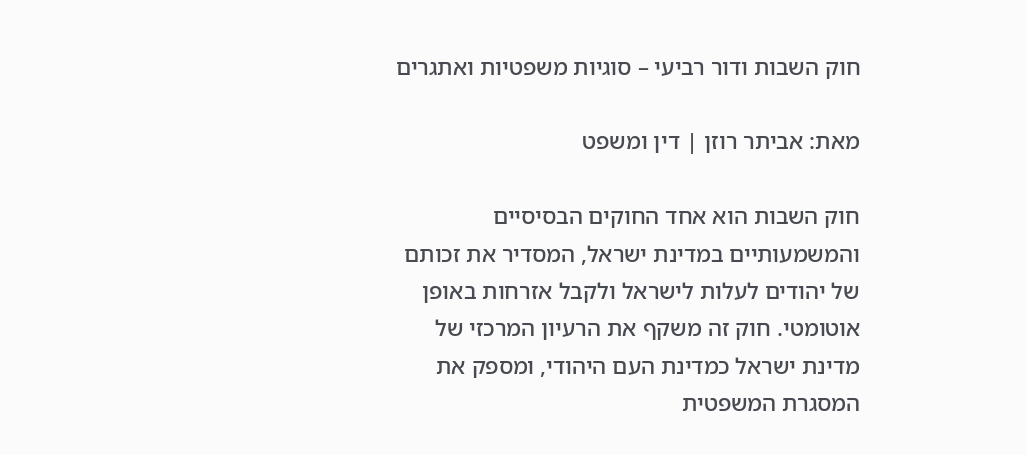חוק השבות ודור רביעי – סוגיות משפטיות ואתגרים

מאת: אביתר רוזן | דין ומשפט

חוק השבות הוא אחד החוקים הבסיסיים והמשמעותיים במדינת ישראל, המסדיר את זכותם של יהודים לעלות לישראל ולקבל אזרחות באופן אוטומטי. חוק זה משקף את הרעיון המרכזי של מדינת ישראל כמדינת העם היהודי, ומספק את המסגרת המשפטית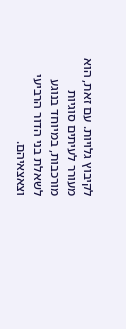לקיבוץ גלויות. עם זאת, הוא מעורר לעיתים סוגיות מורכבות, במיוחד בנוגע לשאלת בני הדור הרביעי וצאצאיהם.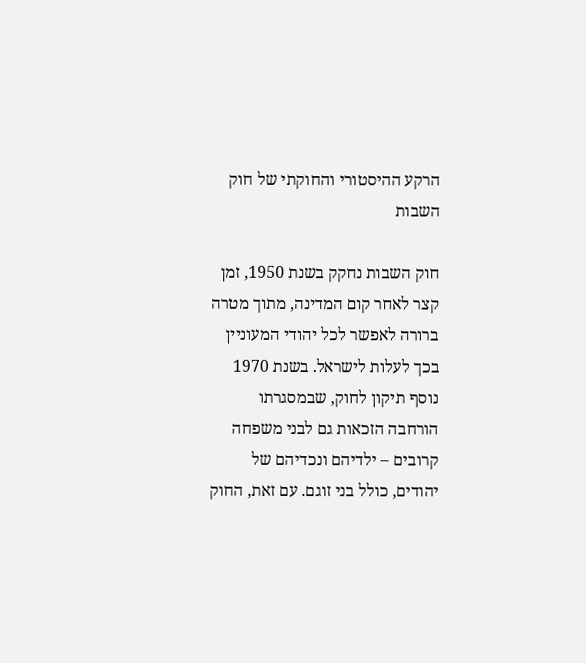הרקע ההיסטורי והחוקתי של חוק השבות

חוק השבות נחקק בשנת 1950, זמן קצר לאחר קום המדינה, מתוך מטרה ברורה לאפשר לכל יהודי המעוניין בכך לעלות לישראל. בשנת 1970 נוסף תיקון לחוק, שבמסגרתו הורחבה הזכאות גם לבני משפחה קרובים – ילדיהם ונכדיהם של יהודים, כולל בני זוגם. עם זאת, החוק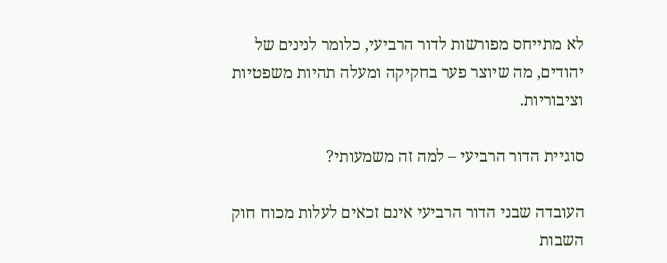לא מתייחס מפורשות לדור הרביעי, כלומר לנינים של יהודים, מה שיוצר פער בחקיקה ומעלה תהיות משפטיות וציבוריות.

סוגיית הדור הרביעי – למה זה משמעותי?

העובדה שבני הדור הרביעי אינם זכאים לעלות מכוח חוק השבות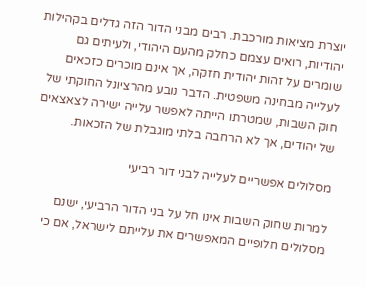יוצרת מציאות מורכבת. רבים מבני הדור הזה גדלים בקהילות יהודיות, רואים עצמם כחלק מהעם היהודי, ולעיתים גם שומרים על זהות יהודית חזקה, אך אינם מוכרים כזכאים לעלייה מבחינה משפטית. הדבר נובע מהרציונל החוקתי של חוק השבות, שמטרתו הייתה לאפשר עלייה ישירה לצאצאים של יהודים, אך לא הרחבה בלתי מוגבלת של הזכאות.

מסלולים אפשריים לעלייה לבני דור רביעי

למרות שחוק השבות אינו חל על בני הדור הרביעי, ישנם מסלולים חלופיים המאפשרים את עלייתם לישראל, אם כי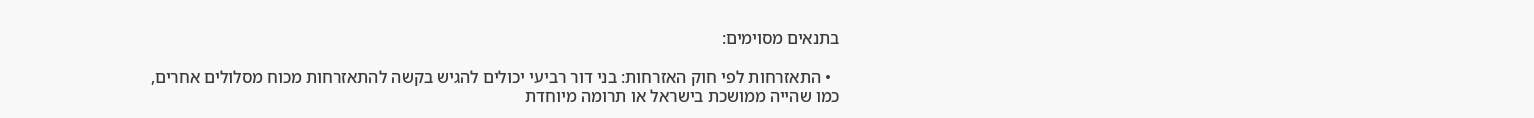בתנאים מסוימים:

  • התאזרחות לפי חוק האזרחות: בני דור רביעי יכולים להגיש בקשה להתאזרחות מכוח מסלולים אחרים, כמו שהייה ממושכת בישראל או תרומה מיוחדת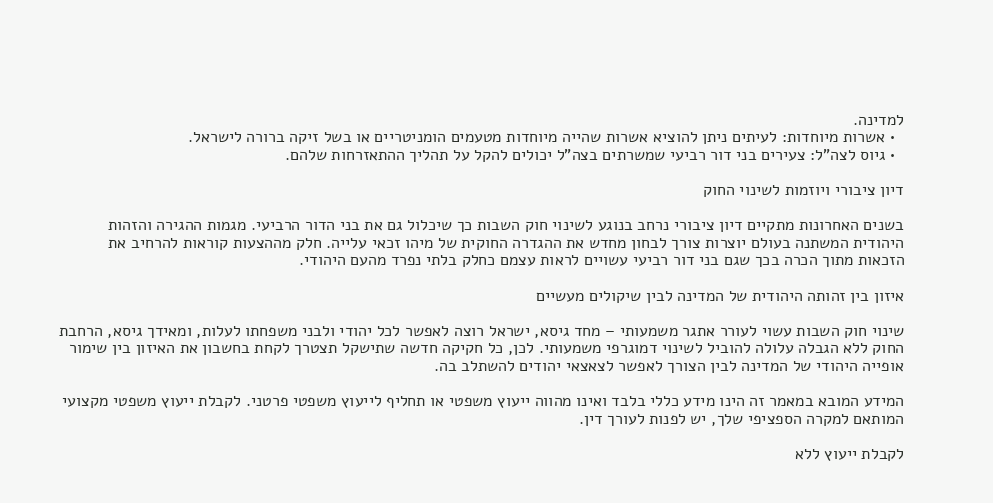למדינה.
  • אשרות מיוחדות: לעיתים ניתן להוציא אשרות שהייה מיוחדות מטעמים הומניטריים או בשל זיקה ברורה לישראל.
  • גיוס לצה"ל: צעירים בני דור רביעי שמשרתים בצה"ל יכולים להקל על תהליך ההתאזרחות שלהם.

דיון ציבורי ויוזמות לשינוי החוק

בשנים האחרונות מתקיים דיון ציבורי נרחב בנוגע לשינוי חוק השבות כך שיכלול גם את בני הדור הרביעי. מגמות ההגירה והזהות היהודית המשתנה בעולם יוצרות צורך לבחון מחדש את ההגדרה החוקית של מיהו זכאי עלייה. חלק מההצעות קוראות להרחיב את הזכאות מתוך הכרה בכך שגם בני דור רביעי עשויים לראות עצמם כחלק בלתי נפרד מהעם היהודי.

איזון בין זהותה היהודית של המדינה לבין שיקולים מעשיים

שינוי חוק השבות עשוי לעורר אתגר משמעותי – מחד גיסא, ישראל רוצה לאפשר לכל יהודי ולבני משפחתו לעלות, ומאידך גיסא, הרחבת החוק ללא הגבלה עלולה להוביל לשינוי דמוגרפי משמעותי. לכן, כל חקיקה חדשה שתישקל תצטרך לקחת בחשבון את האיזון בין שימור אופייה היהודי של המדינה לבין הצורך לאפשר לצאצאי יהודים להשתלב בה.

המידע המובא במאמר זה הינו מידע כללי בלבד ואינו מהווה ייעוץ משפטי או תחליף לייעוץ משפטי פרטני. לקבלת ייעוץ משפטי מקצועי המותאם למקרה הספציפי שלך, יש לפנות לעורך דין.

לקבלת ייעוץ ללא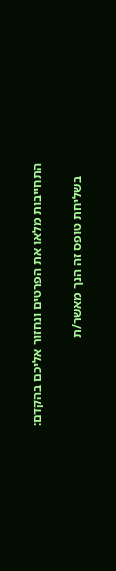התחייבות מלאו את הפרטים ונחזור אליכם בהקדם:

    בשליחת טופס זה הנך מאשר/ת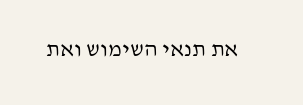את תנאי השימוש ואת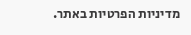מדיניות הפרטיות באתר.